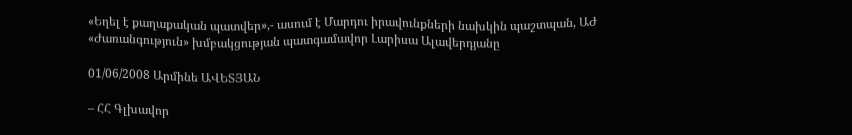«Եղել է քաղաքական պատվեր»,- ասում է Մարդու իրավունքների նախկին պաշտպան, ԱԺ «Ժառանգություն» խմբակցության պատգամավոր Լարիսա Ալավերդյանը

01/06/2008 Արմինե ԱՎԵՏՅԱՆ

– ՀՀ Գլխավոր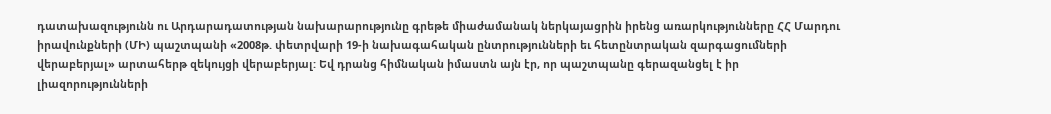դատախազությունն ու Արդարադատության նախարարությունը գրեթե միաժամանակ ներկայացրին իրենց առարկությունները ՀՀ Մարդու իրավունքների (ՄԻ) պաշտպանի «2008թ. փետրվարի 19-ի նախագահական ընտրությունների եւ հետընտրական զարգացումների վերաբերյալ» արտահերթ զեկույցի վերաբերյալ: Եվ դրանց հիմնական իմաստն այն էր, որ պաշտպանը գերազանցել է իր լիազորությունների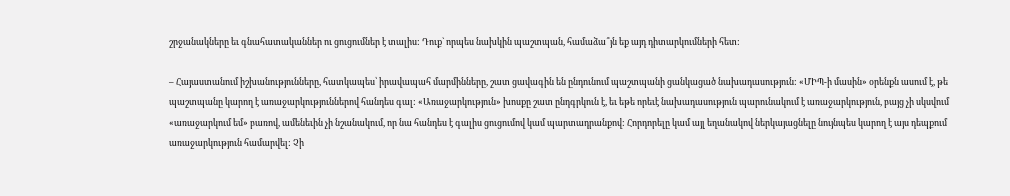շրջանակները եւ գնահատականներ ու ցուցումներ է տալիս: Դուք` որպես նախկին պաշտպան, համաձա՞յն եք այդ դիտարկումների հետ:

– Հայաստանում իշխանությունները, հատկապես՝ իրավապահ մարմինները, շատ ցավագին են ընդունում պաշտպանի ցանկացած նախադասություն: «ՄԻՊ-ի մասին» օրենքն ասում է, թե պաշտպանը կարող է առաջարկություններով հանդես գալ: «Առաջարկություն» խոսքը շատ ընդգրկուն է, եւ եթե որեւէ նախադասություն պարունակում է առաջարկություն, բայց չի սկսվում «առաջարկում եմ» բառով, ամենեւին չի նշանակում, որ նա հանդես է գալիս ցուցումով կամ պարտադրանքով: Հորդորելը կամ այլ եղանակով ներկայացնելը նույնպես կարող է այս դեպքում առաջարկություն համարվել: Չի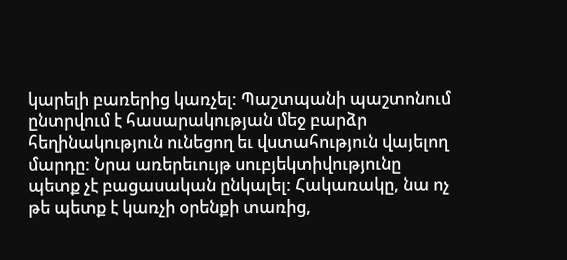կարելի բառերից կառչել: Պաշտպանի պաշտոնում ընտրվում է հասարակության մեջ բարձր հեղինակություն ունեցող եւ վստահություն վայելող մարդը: Նրա առերեւույթ սուբյեկտիվությունը պետք չէ բացասական ընկալել: Հակառակը, նա ոչ թե պետք է կառչի օրենքի տառից,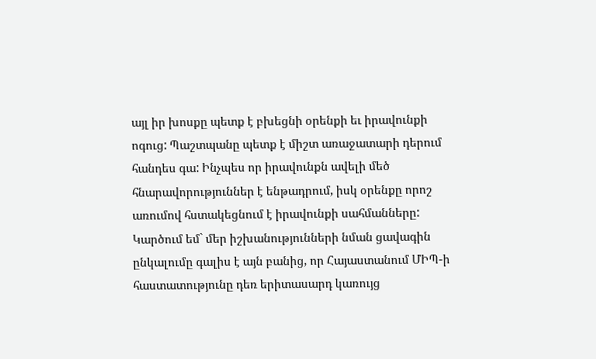այլ իր խոսքը պետք է բխեցնի օրենքի եւ իրավունքի ոգուց: Պաշտպանը պետք է միշտ առաջատարի դերում հանդես գա: Ինչպես որ իրավունքն ավելի մեծ հնարավորություններ է ենթադրում, իսկ օրենքը որոշ առումով հստակեցնում է իրավունքի սահմանները: Կարծում եմ` մեր իշխանությունների նման ցավագին ընկալումը գալիս է այն բանից, որ Հայաստանում ՄԻՊ-ի հաստատությունը դեռ երիտասարդ կառույց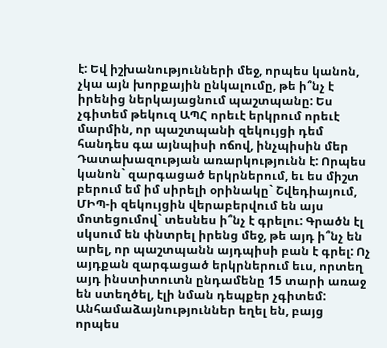է: Եվ իշխանությունների մեջ, որպես կանոն, չկա այն խորքային ընկալումը, թե ի՞նչ է իրենից ներկայացնում պաշտպանը: Ես չգիտեմ թեկուզ ԱՊՀ որեւէ երկրում որեւէ մարմին, որ պաշտպանի զեկույցի դեմ հանդես գա այնպիսի ոճով, ինչպիսին մեր Դատախազության առարկությունն է: Որպես կանոն` զարգացած երկրներում, եւ ես միշտ բերում եմ իմ սիրելի օրինակը` Շվեդիայում, ՄԻՊ-ի զեկույցին վերաբերվում են այս մոտեցումով` տեսնես ի՞նչ է գրելու: Գրածն էլ սկսում են փնտրել իրենց մեջ, թե այդ ի՞նչ են արել, որ պաշտպանն այդպիսի բան է գրել: Ոչ այդքան զարգացած երկրներում եւս, որտեղ այդ ինստիտուտն ընդամենը 15 տարի առաջ են ստեղծել, էլի նման դեպքեր չգիտեմ: Անհամաձայնություններ եղել են, բայց որպես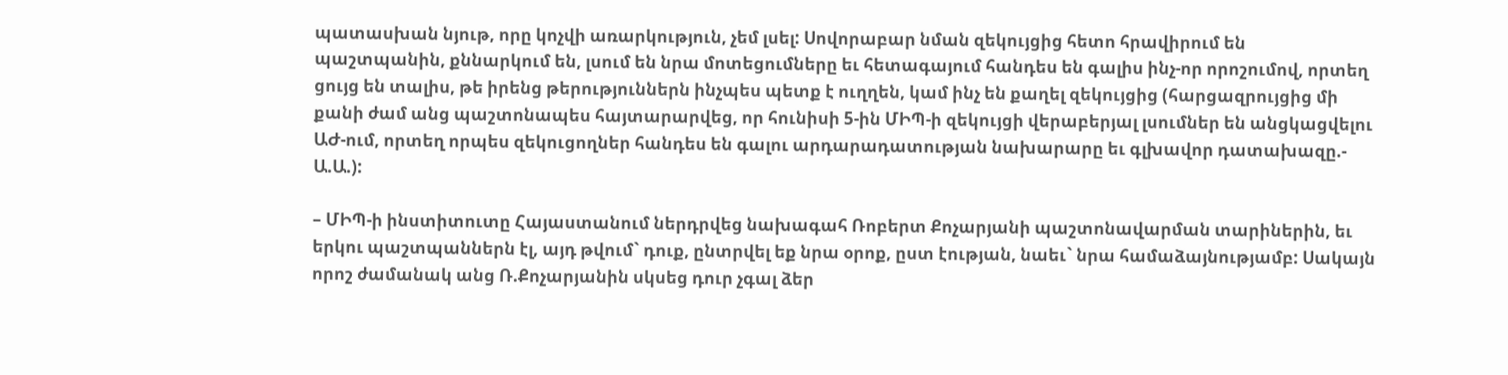պատասխան նյութ, որը կոչվի առարկություն, չեմ լսել: Սովորաբար նման զեկույցից հետո հրավիրում են պաշտպանին, քննարկում են, լսում են նրա մոտեցումները եւ հետագայում հանդես են գալիս ինչ-որ որոշումով, որտեղ ցույց են տալիս, թե իրենց թերություններն ինչպես պետք է ուղղեն, կամ ինչ են քաղել զեկույցից (հարցազրույցից մի քանի ժամ անց պաշտոնապես հայտարարվեց, որ հունիսի 5-ին ՄԻՊ-ի զեկույցի վերաբերյալ լսումներ են անցկացվելու ԱԺ-ում, որտեղ որպես զեկուցողներ հանդես են գալու արդարադատության նախարարը եւ գլխավոր դատախազը.- Ա.Ա.):

– ՄԻՊ-ի ինստիտուտը Հայաստանում ներդրվեց նախագահ Ռոբերտ Քոչարյանի պաշտոնավարման տարիներին, եւ երկու պաշտպաններն էլ, այդ թվում` դուք, ընտրվել եք նրա օրոք, ըստ էության, նաեւ` նրա համաձայնությամբ: Սակայն որոշ ժամանակ անց Ռ.Քոչարյանին սկսեց դուր չգալ ձեր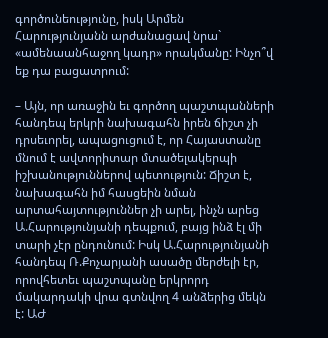գործունեությունը, իսկ Արմեն Հարությունյանն արժանացավ նրա` «ամենաանհաջող կադր» որակմանը: Ինչո՞վ եք դա բացատրում:

– Այն, որ առաջին եւ գործող պաշտպանների հանդեպ երկրի նախագահն իրեն ճիշտ չի դրսեւորել, ապացուցում է, որ Հայաստանը մնում է ավտորիտար մտածելակերպի իշխանություններով պետություն: Ճիշտ է, նախագահն իմ հասցեին նման արտահայտություններ չի արել, ինչն արեց Ա.Հարությունյանի դեպքում, բայց ինձ էլ մի տարի չէր ընդունում: Իսկ Ա.Հարությունյանի հանդեպ Ռ.Քոչարյանի ասածը մերժելի էր, որովհետեւ պաշտպանը երկրորդ մակարդակի վրա գտնվող 4 անձերից մեկն է: ԱԺ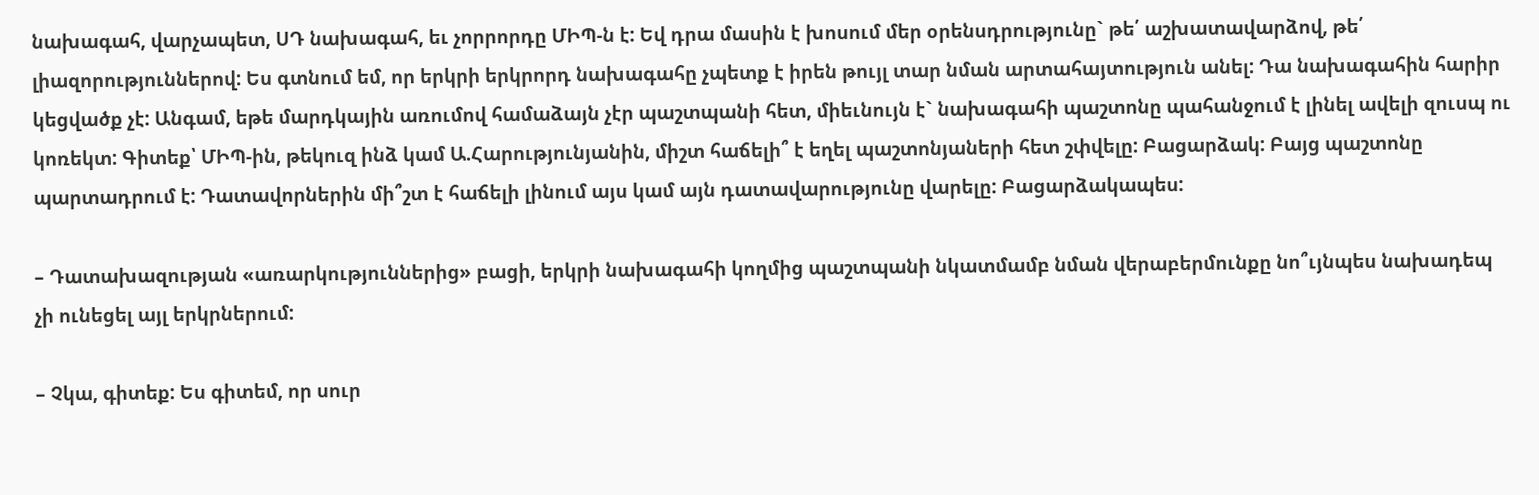նախագահ, վարչապետ, ՍԴ նախագահ, եւ չորրորդը ՄԻՊ-ն է: Եվ դրա մասին է խոսում մեր օրենսդրությունը` թե՛ աշխատավարձով, թե՛ լիազորություններով: Ես գտնում եմ, որ երկրի երկրորդ նախագահը չպետք է իրեն թույլ տար նման արտահայտություն անել: Դա նախագահին հարիր կեցվածք չէ: Անգամ, եթե մարդկային առումով համաձայն չէր պաշտպանի հետ, միեւնույն է` նախագահի պաշտոնը պահանջում է լինել ավելի զուսպ ու կոռեկտ: Գիտեք՝ ՄԻՊ-ին, թեկուզ ինձ կամ Ա.Հարությունյանին, միշտ հաճելի՞ է եղել պաշտոնյաների հետ շփվելը: Բացարձակ: Բայց պաշտոնը պարտադրում է: Դատավորներին մի՞շտ է հաճելի լինում այս կամ այն դատավարությունը վարելը: Բացարձակապես:

– Դատախազության «առարկություններից» բացի, երկրի նախագահի կողմից պաշտպանի նկատմամբ նման վերաբերմունքը նո՞ւյնպես նախադեպ չի ունեցել այլ երկրներում:

– Չկա, գիտեք: Ես գիտեմ, որ սուր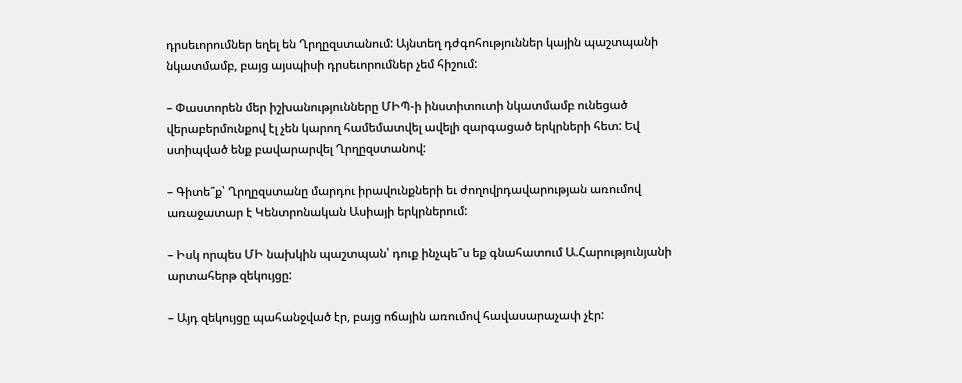դրսեւորումներ եղել են Ղրղըզստանում: Այնտեղ դժգոհություններ կային պաշտպանի նկատմամբ, բայց այսպիսի դրսեւորումներ չեմ հիշում:

– Փաստորեն մեր իշխանությունները ՄԻՊ-ի ինստիտուտի նկատմամբ ունեցած վերաբերմունքով էլ չեն կարող համեմատվել ավելի զարգացած երկրների հետ: Եվ ստիպված ենք բավարարվել Ղրղըզստանով:

– Գիտե՞ք՝ Ղրղըզստանը մարդու իրավունքների եւ ժողովրդավարության առումով առաջատար է Կենտրոնական Ասիայի երկրներում:

– Իսկ որպես ՄԻ նախկին պաշտպան՝ դուք ինչպե՞ս եք գնահատում Ա.Հարությունյանի արտահերթ զեկույցը:

– Այդ զեկույցը պահանջված էր, բայց ոճային առումով հավասարաչափ չէր: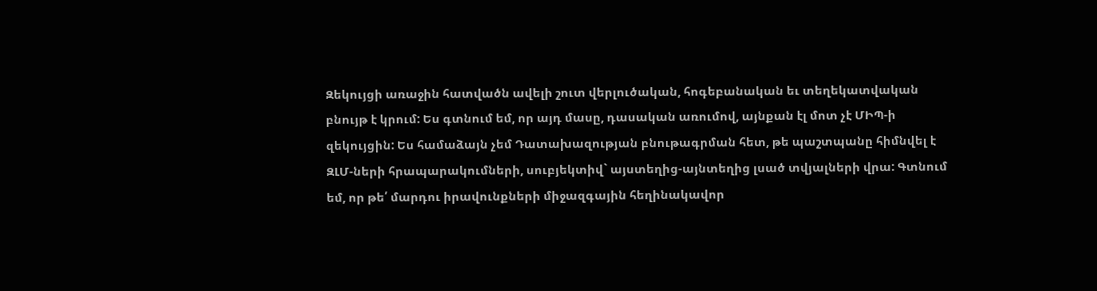Զեկույցի առաջին հատվածն ավելի շուտ վերլուծական, հոգեբանական եւ տեղեկատվական բնույթ է կրում: Ես գտնում եմ, որ այդ մասը, դասական առումով, այնքան էլ մոտ չէ ՄԻՊ-ի զեկույցին: Ես համաձայն չեմ Դատախազության բնութագրման հետ, թե պաշտպանը հիմնվել է ԶԼՄ-ների հրապարակումների, սուբյեկտիվ` այստեղից-այնտեղից լսած տվյալների վրա: Գտնում եմ, որ թե՛ մարդու իրավունքների միջազգային հեղինակավոր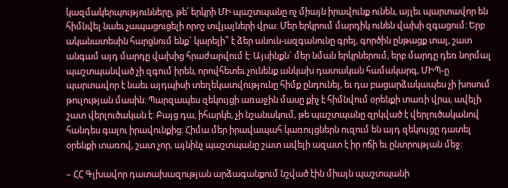կազմակերպությունները, թե՛ երկրի ՄԻ պաշտպանը ոչ միայն իրավունք ունեն, այլեւ պարտավոր են հիմնվել նաեւ չապացուցելի որոշ տվյալների վրա: Մեր երկրում մարդիկ ունեն վախի զգացում: Երբ ականատեսին հարցնում ենք` կարելի՞ է ձեր անուն-ազգանունը գրել, գործին ընթացք տալ, շատ անգամ այդ մարդը վախից հրաժարվում է: Այսինքն` մեր նման երկրներում, երբ մարդը դեռ նորմալ պաշտպանված չի զգում իրեն, որովհետեւ չունենք անկախ դատական համակարգ, ՄԻՊ-ը պարտավոր է նաեւ այդպիսի տեղեկատվությունը հիմք ընդունել, եւ դա բացարձակապես չի խոսում թուլության մասին: Պարզապես զեկույցի առաջին մասը քիչ է հիմնվում օրենքի տառի վրա, ավելի շատ վերլուծական է: Բայց դա, իհարկե, չի նշանակում, թե պաշտպանը զրկված է վերլուծականով հանդես գալու իրավունքից: Հիմա մեր իրավապահ կառույցներն ուզում են այդ զեկույցը դատել օրենքի տառով, շատ չոր, այնինչ պաշտպանը շատ ավելի ազատ է իր ոճի եւ ընտրության մեջ:

– ՀՀ Գլխավոր դատախազության արձագանքում նշված էին միայն պաշտպանի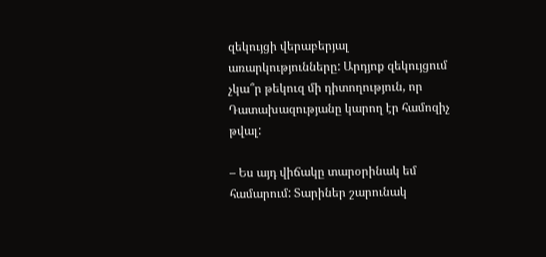զեկույցի վերաբերյալ առարկությունները: Արդյոք զեկույցում չկա՞ր թեկուզ մի դիտողություն, որ Դատախազությանը կարող էր համոզիչ թվալ:

– Ես այդ վիճակը տարօրինակ եմ համարում: Տարիներ շարունակ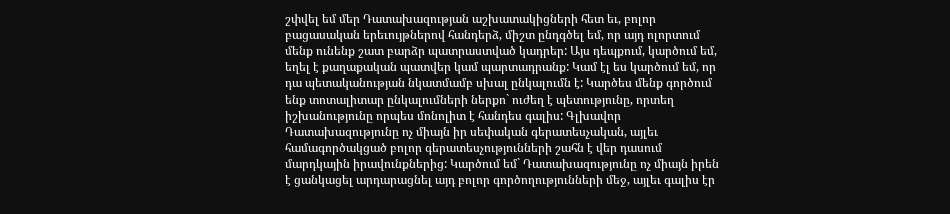շփվել եմ մեր Դատախազության աշխատակիցների հետ եւ, բոլոր բացասական երեւույթներով հանդերձ, միշտ ընդգծել եմ, որ այդ ոլորտում մենք ունենք շատ բարձր պատրաստված կադրեր: Այս դեպքում, կարծում եմ, եղել է քաղաքական պատվեր կամ պարտադրանք: Կամ էլ ես կարծում եմ, որ դա պետականության նկատմամբ սխալ ընկալումն է: Կարծես մենք գործում ենք տոտալիտար ընկալումների ներքո` ուժեղ է պետությունը, որտեղ իշխանությունը որպես մոնոլիտ է հանդես գալիս: Գլխավոր Դատախազությունը ոչ միայն իր սեփական գերատեսչական, այլեւ համագործակցած բոլոր գերատեսչությունների շահն է վեր դասում մարդկային իրավունքներից: Կարծում եմ` Դատախազությունը ոչ միայն իրեն է ցանկացել արդարացնել այդ բոլոր գործողությունների մեջ, այլեւ գալիս էր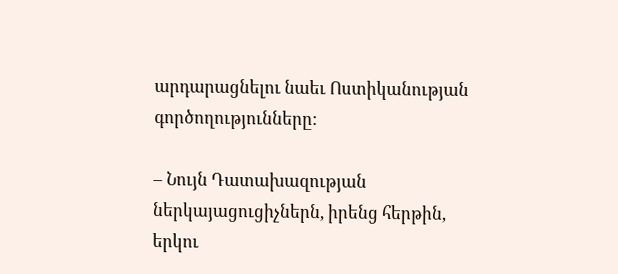արդարացնելու նաեւ Ոստիկանության գործողությունները:

– Նույն Դատախազության ներկայացուցիչներն, իրենց հերթին, երկու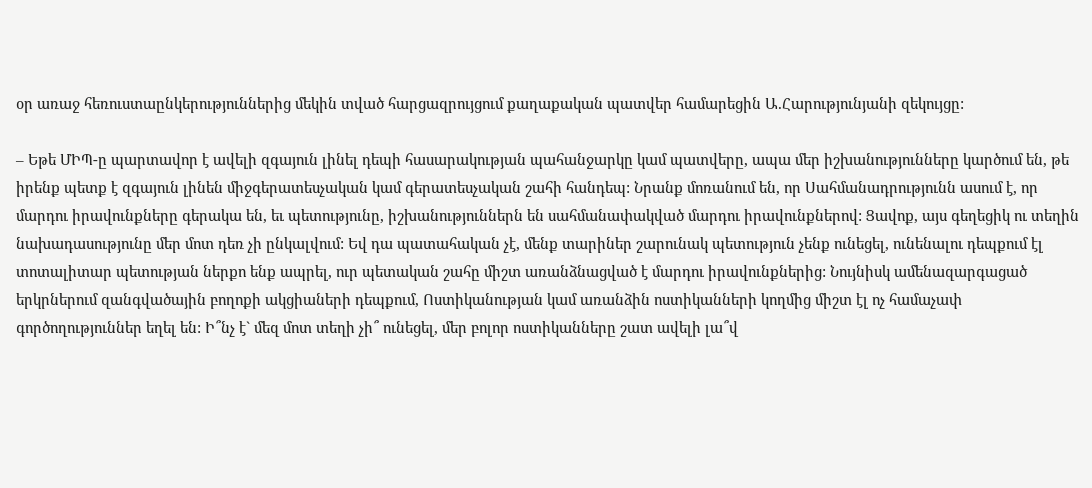օր առաջ հեռուստաընկերություններից մեկին տված հարցազրույցում քաղաքական պատվեր համարեցին Ա.Հարությունյանի զեկույցը:

– Եթե ՄԻՊ-ը պարտավոր է ավելի զգայուն լինել դեպի հասարակության պահանջարկը կամ պատվերը, ապա մեր իշխանությունները կարծում են, թե իրենք պետք է զգայուն լինեն միջգերատեսչական կամ գերատեսչական շահի հանդեպ: Նրանք մոռանում են, որ Սահմանադրությունն ասում է, որ մարդու իրավունքները գերակա են, եւ պետությունը, իշխանություններն են սահմանափակված մարդու իրավունքներով: Ցավոք, այս գեղեցիկ ու տեղին նախադասությունը մեր մոտ դեռ չի ընկալվում: Եվ դա պատահական չէ, մենք տարիներ շարունակ պետություն չենք ունեցել, ունենալու դեպքում էլ տոտալիտար պետության ներքո ենք ապրել, ուր պետական շահը միշտ առանձնացված է մարդու իրավունքներից: Նույնիսկ ամենազարգացած երկրներում զանգվածային բողոքի ակցիաների դեպքում, Ոստիկանության կամ առանձին ոստիկանների կողմից միշտ էլ ոչ համաչափ գործողություններ եղել են: Ի՞նչ է` մեզ մոտ տեղի չի՞ ունեցել, մեր բոլոր ոստիկանները շատ ավելի լա՞վ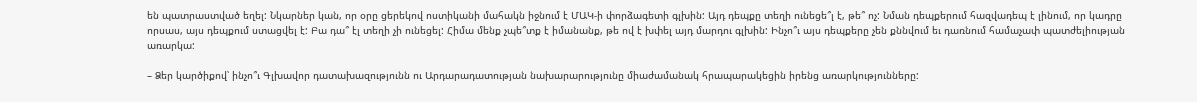են պատրաստված եղել: Նկարներ կան, որ օրը ցերեկով ոստիկանի մահակն իջնում է ՄԱԿ-ի փորձագետի գլխին: Այդ դեպքը տեղի ունեցե՞լ է, թե՞ ոչ: Նման դեպքերում հազվադեպ է լինում, որ կադրը որսաս, այս դեպքում ստացվել է: Բա դա՞ էլ տեղի չի ունեցել: Հիմա մենք չպե՞տք է իմանանք, թե ով է խփել այդ մարդու գլխին: Ինչո՞ւ այս դեպքերը չեն քննվում եւ դառնում համաչափ պատժելիության առարկա:

– Ձեր կարծիքով՝ ինչո՞ւ Գլխավոր դատախազությունն ու Արդարադատության նախարարությունը միաժամանակ հրապարակեցին իրենց առարկությունները: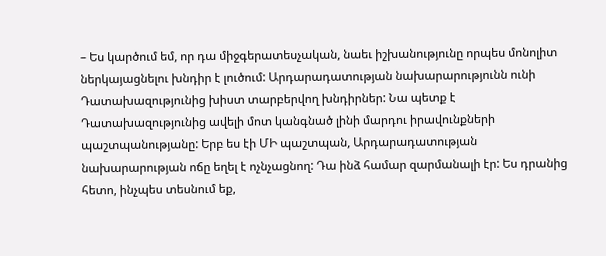– Ես կարծում եմ, որ դա միջգերատեսչական, նաեւ իշխանությունը որպես մոնոլիտ ներկայացնելու խնդիր է լուծում: Արդարադատության նախարարությունն ունի Դատախազությունից խիստ տարբերվող խնդիրներ: Նա պետք է Դատախազությունից ավելի մոտ կանգնած լինի մարդու իրավունքների պաշտպանությանը: Երբ ես էի ՄԻ պաշտպան, Արդարադատության նախարարության ոճը եղել է ոչնչացնող: Դա ինձ համար զարմանալի էր: Ես դրանից հետո, ինչպես տեսնում եք,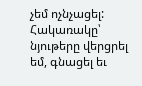չեմ ոչնչացել: Հակառակը՝ նյութերը վերցրել եմ, գնացել եւ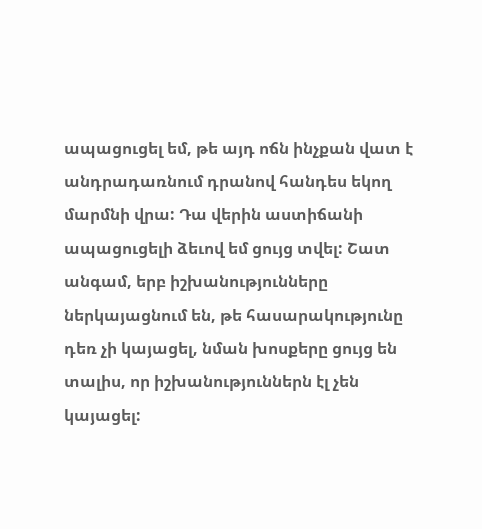ապացուցել եմ, թե այդ ոճն ինչքան վատ է անդրադառնում դրանով հանդես եկող մարմնի վրա: Դա վերին աստիճանի ապացուցելի ձեւով եմ ցույց տվել: Շատ անգամ, երբ իշխանությունները ներկայացնում են, թե հասարակությունը դեռ չի կայացել, նման խոսքերը ցույց են տալիս, որ իշխանություններն էլ չեն կայացել: